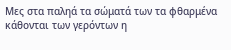Μες στα παληά τα σώματά των τα φθαρμένα κάθονται των γερόντων η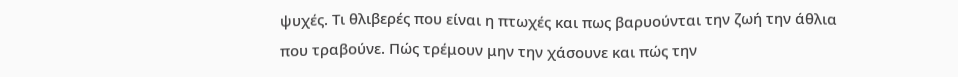ψυχές. Τι θλιβερές που είναι η πτωχές και πως βαρυούνται την ζωή την άθλια που τραβούνε. Πώς τρέμουν μην την χάσουνε και πώς την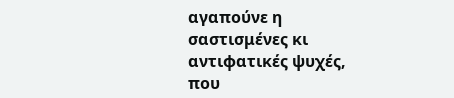αγαπούνε η σαστισμένες κι αντιφατικές ψυχές, που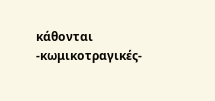κάθονται -κωμικοτραγικές-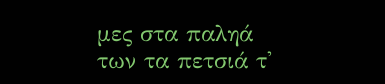μες στα παληά των τα πετσιά τ'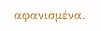αφανισμένα.